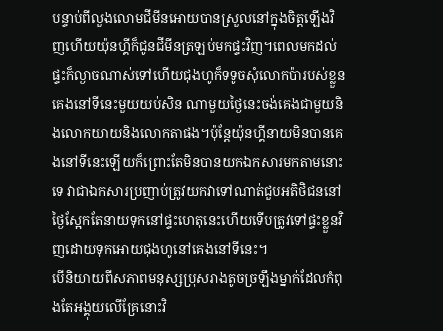បន្ទាប់ពីលួងលោមជីមីនអោយបានស្រួលនៅក្នុងចិត្តឡើងវិញហើយយ៉ុនហ្គីក៏ជូនជីមីនត្រឡប់មកផ្ទះវិញ។ពេលមកដល់ផ្ទះក៏ល្ងាចណាស់ទៅហើយជុងហូក៏ទទូចសុំលោកប៉ារបស់ខ្លួនគេងនៅទីនេះមួយយប់សិន ណាមួយថ្ងៃនេះចង់គេងជាមួយនិងលោកយាយនិងលោកតាផង។ប៉ុន្តែយ៉ុនហ្គីនាយមិនបានគេងនៅទីនេះឡើយក៏ព្រោះតែមិនបានយកឯកសារមកតាមនោះទេ វាជាឯកសារប្រញាប់ត្រូវយកវាទៅណាត់ជួបអតិថិជននៅថ្ងៃស្អែកតែនាយទុកនៅផ្ទះហេតុនេះហើយទើបត្រូវទៅផ្ទះខ្លួនវិញដោយទុកអោយជុងហូនៅគេងនៅទីនេះ។
បើនិយាយពីសភាពមនុស្សប្រុសរាងតូចច្រឡឹងម្នាក់ដែលកំពុងតែអង្គុយលើគ្រែនោះវិ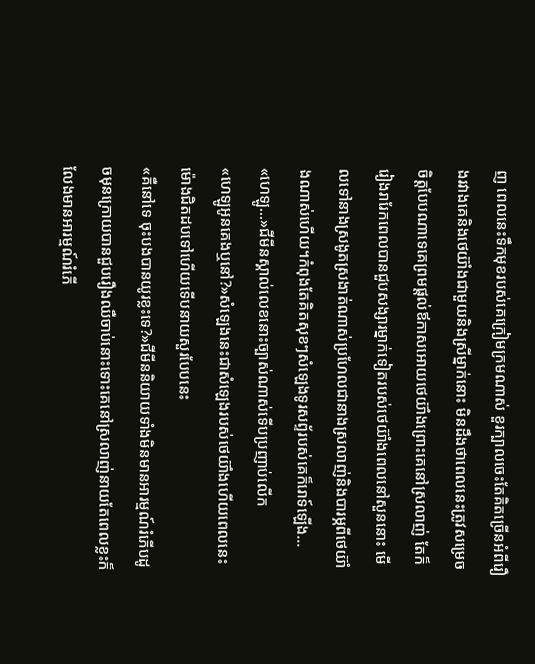ញ ពេលនេះទឹកមុខរបស់គេក្រៀមក្រមណាស់ ខួរក្បាលចេះតែគិតច្រើនអំពីរឿងរវាងគេនិងថេយ៊ាំងជាមួយនិងស្រីម្នាក់នោះ មិនដឹងថាពេលនេះត្រូវសម្រេចចិត្តបែបណាទេគេព្រមផ្តល់ឪកាសអោយថេយ៊ាំងព្រោះគេនៅស្រលាញ់ តែក៏រៀងរារែកពេលបានជួបសង្សារម្នាក់ទៀតរបស់ថេយ៊ាំងពេលនៅសួននោះ មើលទៅនាងស្រងូតស្រងាត់ណាស់ប្រហែលជានាងស្រលាញ់និងបារម្ភពីថេយ៊ាំងណាស់ហើយ។កំពុងតែគិតសុខៗសំឡេងទូរសព្ទ័របស់គេក៏រោទ៍ឡើង...
«ហេឡូ...»ជីមីនស្គាល់លេខនោះច្បាស់ណាស់ទើបប្រញាប់លើក
«ហេឡូអូនគេងឬនៅ?»សំឡេងនេះជាសំឡេងរបស់ថេយ៊ាំងហើយពេលនេះម៉ោងជិតដបទៅហើយទើបនាយសួរបែបនេះ
«គឺនៅទេ ចុះបងបានយូរខ្លះទេ?»ជីមីននិយាយទាំងមិនមានអារម្មណ៍រំភើបដូចមុនក្រោយបានជួបរឿងឈឺចាប់នោះទោះគេនៅស្រលាញ់នាយតែពេលខ្លះក៏លែងមានអារម្មណ៍រំភើ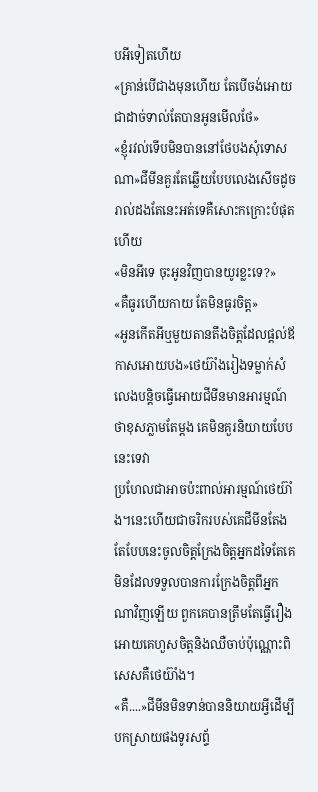បអីទៀតហើយ
«គ្រាន់បើជាងមុនហើយ តែបើចង់អោយជាដាច់ទាល់តែបានអូនមើលថែ»
«ខ្ញុំរវល់ទើបមិនបាននៅថែបងសុំទោសណា»ជីមីនគួរតែឆ្លើយបែបលេងសើចដូចរាល់ដងតែនេះអត់ទេគឺសោះកក្រោះបំផុតហើយ
«មិនអីទេ ចុះអូនវិញបានយូរខ្លះទេ?»
«គឺធូរហើយកាយ តែមិនធូរចិត្ត»
«អូនកើតអីឬមួយតានតឹងចិត្តដែលផ្តល់ឪកាសអោយបង»ថេយ៊ាំងរៀងទម្លាក់សំលេងបន្តិចធ្វើអោយជីមីនមានអារម្មណ៍ថាខុសភ្លាមតែម្តង គេមិនគួរនិយាយបែបនេះទេវា
ប្រហែលជាអាចប៉ះពាល់អារម្មណ៍ថេយ៊ាំង។នេះហើយជាចរិករបស់គេជីមីនតែងតែបែបនេះចូលចិត្តក្រែងចិត្តអ្នកដទៃតែគេមិនដែលទទួលបានការក្រែងចិត្តពីអ្នកណាវិញឡើយ ពួកគេបានត្រឹមតែធ្វើរឿងអោយគេហួសចិត្តនិងឈឺចាប់ប៉ុណ្ណោះពិសេសគឺថេយ៊ាំង។
«គឺ....»ជីមីនមិនទាន់បាននិយាយអ្វីដើម្បីបកស្រាយផងទូរសព្ទ័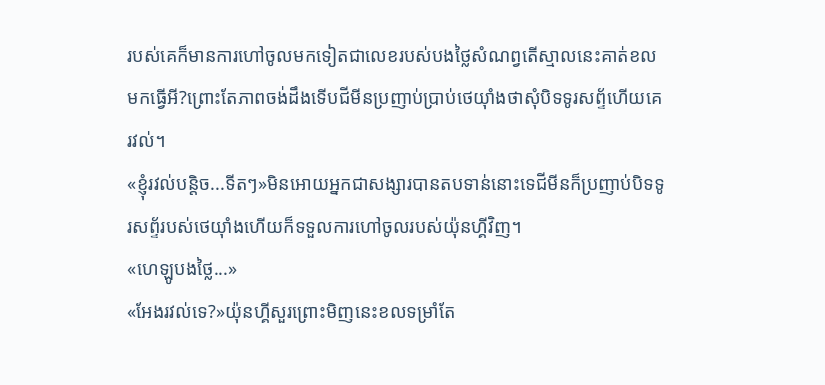របស់គេក៏មានការហៅចូលមកទៀតជាលេខរបស់បងថ្លៃសំណព្វតើស្មាលនេះគាត់ខលមកធ្វើអី?ព្រោះតែភាពចង់ដឹងទើបជីមីនប្រញាប់ប្រាប់ថេយ៊ាំងថាសុំបិទទូរសព្ទ័ហើយគេរវល់។
«ខ្ញុំរវល់បន្តិច...ទីតៗ»មិនអោយអ្នកជាសង្សារបានតបទាន់នោះទេជីមីនក៏ប្រញាប់បិទទូរសព្ទ័របស់ថេយ៊ាំងហើយក៏ទទួលការហៅចូលរបស់យ៉ុនហ្គីវិញ។
«ហេឡូបងថ្លៃ...»
«អែងរវល់ទេ?»យ៉ុនហ្គីសួរព្រោះមិញនេះខលទម្រាំតែ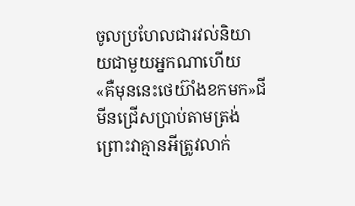ចូលប្រហែលជារវល់និយាយជាមួយអ្នកណាហើយ
«គឺមុននេះថេយ៊ាំងខកមក»ជីមីនជ្រើសប្រាប់តាមត្រង់ព្រោះវាគ្មានអីត្រូវលាក់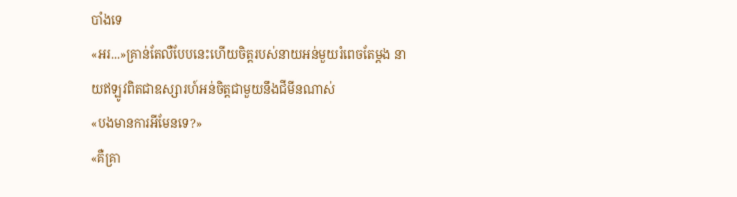បាំងទេ
«អរ...»គ្រាន់តែលឺបែបនេះហើយចិត្តរបស់នាយអន់មួយរំពេចតែម្តង នាយឥឡូវពិតជាឧស្សារហ៍អន់ចិត្តជាមួយនឹងជីមីនណាស់
«បងមានការអីមែនទេ?»
«គឺគ្រា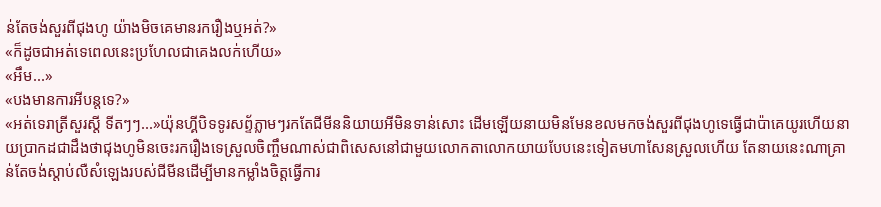ន់តែចង់សួរពីជុងហូ យ៉ាងមិចគេមានរករឿងឬអត់?»
«ក៏ដូចជាអត់ទេពេលនេះប្រហែលជាគេងលក់ហើយ»
«អឹម...»
«បងមានការអីបន្តទេ?»
«អត់ទេរាត្រីសួរស្តី ទីតៗៗ...»យ៉ុនហ្គីបិទទូរសព្ទ័ភ្លាមៗរកតែជីមីននិយាយអីមិនទាន់សោះ ដើមឡើយនាយមិនមែនខលមកចង់សួរពីជុងហូទេធ្វើជាប៉ាគេយូរហើយនាយប្រាកដជាដឹងថាជុងហូមិនចេះរករឿងទេស្រួលចិញ្ចឹមណាស់ជាពិសេសនៅជាមួយលោកតាលោកយាយបែបនេះទៀតមហាសែនស្រួលហើយ តែនាយនេះណាគ្រាន់តែចង់ស្តាប់លឺសំឡេងរបស់ជីមីនដើម្បីមានកម្លាំងចិត្តធ្វើការ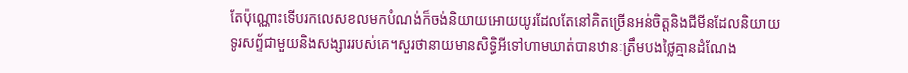តែប៉ុណ្ណោះទើបរកលេសខលមកបំណង់ក៏ចង់និយាយអោយយូរដែលតែនៅគិតច្រើនអន់ចិត្តនិងជីមីនដែលនិយាយទូរសព្ទ័ជាមួយនិងសង្សាររបស់គេ។សួរថានាយមានសិទ្ធិអីទៅហាមឃាត់បានឋានៈត្រឹមបងថ្លៃគ្មានដំណែង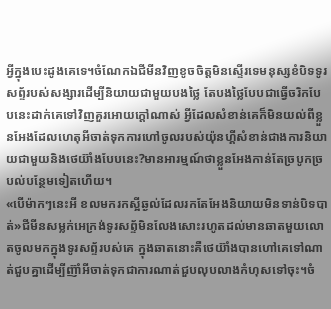អ្វីក្នុងបេះដូងគេទេ។ចំណែកឯជីមីនវិញខូចចិត្តមិនស្ទើរទេមនុស្សខំបិទទូរសព្ទ័របស់សង្សារដើម្បីនិយាយជាមួយបងថ្លៃ តែបងថ្លៃបែបជាធ្វើចរិកបែបនេះដាក់គេទៅវិញគួរអោយក្តៅណាស់ អ្វីដែលសំខាន់គេក៏មិនយល់ពីខ្លួនអែងដែលហេតុអីចាត់ទុកការហៅចូលរបស់យ៉ុនហ្គីសំខាន់ជាងការនិយាយជាមួយនិងថេយ៊ាំងបែបនេះ?មានអារម្មណ៍ថាខ្លួនអែងកាន់តែច្របូកច្របល់បន្ថែមទៀតហើយ។
«បើម៉ាកៗនេះអី ខលមករកស្អីឆ្ងល់ដែលរកតែអែងនិយាយមិនទាន់បិទបាត់»ជីមីនសម្លក់អេក្រង់ទូរសព្ទ័មិនលែងសោះរហូតដល់មានឆាតមួយលោតចូលមកក្នុងទូរសព្ទ័របស់គេ ក្នុងឆាតនោះគឺថេយ៊ាំងបានហៅគេទៅណាត់ជួបគ្នាដើម្បីញ៊ាំអីចាត់ទុកជាការណាត់ជួបលុបលាងកំហុសទៅចុះ។ចំ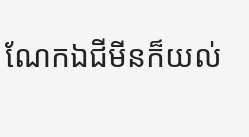ណែកឯជីមីនក៏យល់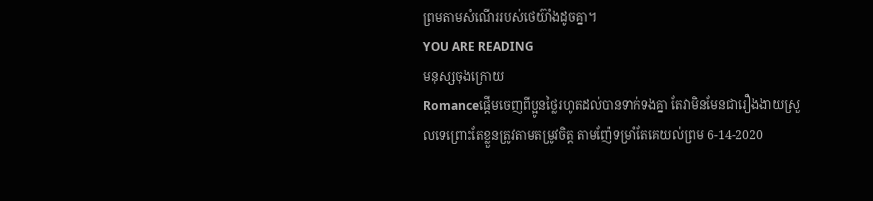ព្រមតាមសំណើររបស់ថេយ៊ាំងដូចគ្នា។
YOU ARE READING
មនុស្សចុងក្រោយ
Romanceផ្តើមចេញពីប្អូនថ្លៃរហូតដល់បានទាក់ទងគ្នា តែវាមិនមែនជារឿងងាយស្រួលទេព្រោះតែខ្លួនត្រូវតាមតម្រូវចិត្ត តាមញ៉ែទម្រាំតែគេយល់ព្រម 6-14-2020